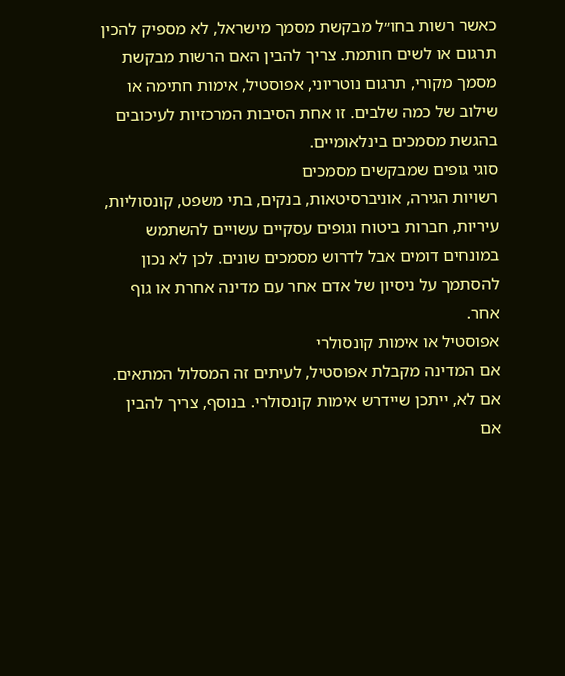כאשר רשות בחו״ל מבקשת מסמך מישראל, לא מספיק להכין תרגום או לשים חותמת. צריך להבין האם הרשות מבקשת מסמך מקורי, תרגום נוטריוני, אפוסטיל, אימות חתימה או שילוב של כמה שלבים. זו אחת הסיבות המרכזיות לעיכובים בהגשת מסמכים בינלאומיים.
סוגי גופים שמבקשים מסמכים
רשויות הגירה, אוניברסיטאות, בנקים, בתי משפט, קונסוליות, עיריות, חברות ביטוח וגופים עסקיים עשויים להשתמש במונחים דומים אבל לדרוש מסמכים שונים. לכן לא נכון להסתמך על ניסיון של אדם אחר עם מדינה אחרת או גוף אחר.
אפוסטיל או אימות קונסולרי
אם המדינה מקבלת אפוסטיל, לעיתים זה המסלול המתאים. אם לא, ייתכן שיידרש אימות קונסולרי. בנוסף, צריך להבין אם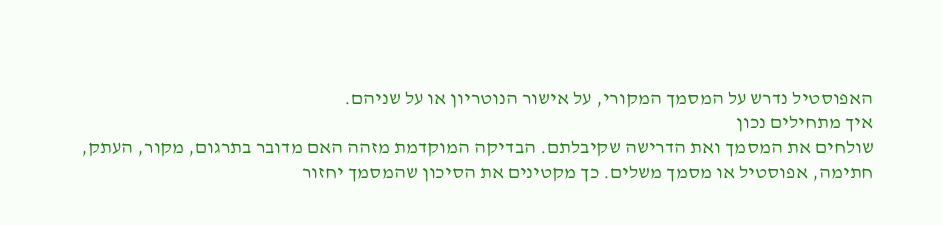האפוסטיל נדרש על המסמך המקורי, על אישור הנוטריון או על שניהם.
איך מתחילים נכון
שולחים את המסמך ואת הדרישה שקיבלתם. הבדיקה המוקדמת מזהה האם מדובר בתרגום, מקור, העתק, חתימה, אפוסטיל או מסמך משלים. כך מקטינים את הסיכון שהמסמך יחזור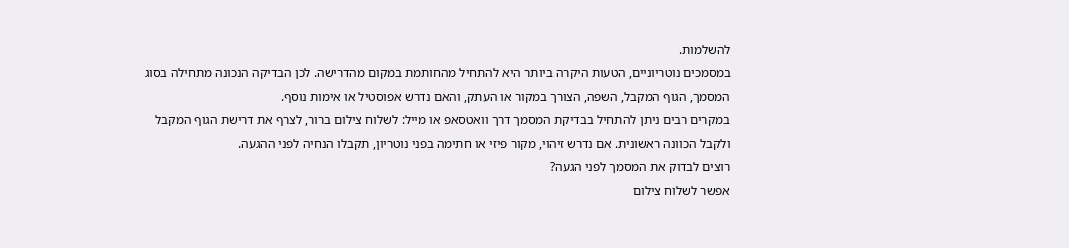להשלמות.
במסמכים נוטריוניים, הטעות היקרה ביותר היא להתחיל מהחותמת במקום מהדרישה. לכן הבדיקה הנכונה מתחילה בסוג המסמך, הגוף המקבל, השפה, הצורך במקור או העתק, והאם נדרש אפוסטיל או אימות נוסף.
במקרים רבים ניתן להתחיל בבדיקת המסמך דרך וואטסאפ או מייל: לשלוח צילום ברור, לצרף את דרישת הגוף המקבל ולקבל הכוונה ראשונית. אם נדרש זיהוי, מקור פיזי או חתימה בפני נוטריון, תקבלו הנחיה לפני ההגעה.
רוצים לבדוק את המסמך לפני הגעה?
אפשר לשלוח צילום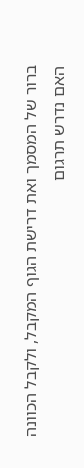ברור של המסמך ואת דרישת הגוף המקבל, ולקבל הכוונה האם נדרש תרגום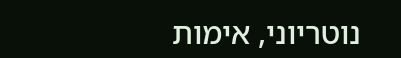נוטריוני, אימות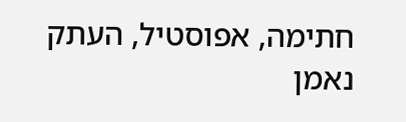חתימה, אפוסטיל, העתק נאמן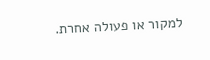למקור או פעולה אחרת.